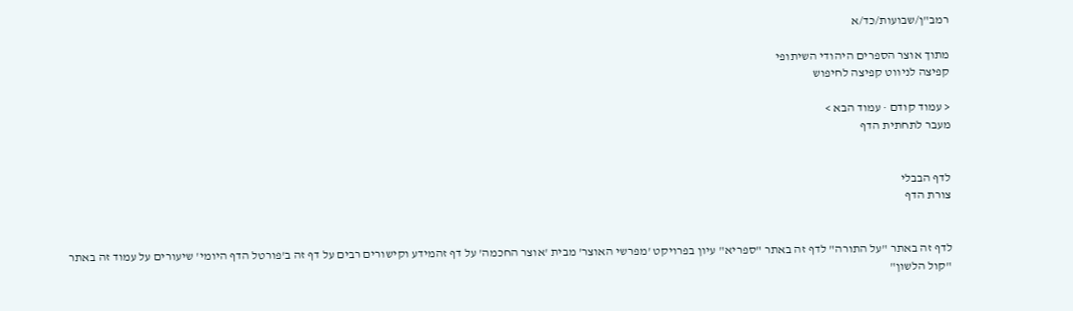רמב"ן/שבועות/כד/א

מתוך אוצר הספרים היהודי השיתופי
קפיצה לניווט קפיצה לחיפוש

< עמוד קודם · עמוד הבא >
מעבר לתחתית הדף


לדף הבבלי
צורת הדף


לדף זה באתר "על התורה" לדף זה באתר "ספריא" עיון בפרויקט 'מפרשי האוצר' מבית 'אוצר החכמה' על דף זהמידע וקישורים רבים על דף זה ב'פורטל הדף היומי' שיעורים על עמוד זה באתר "קול הלשון"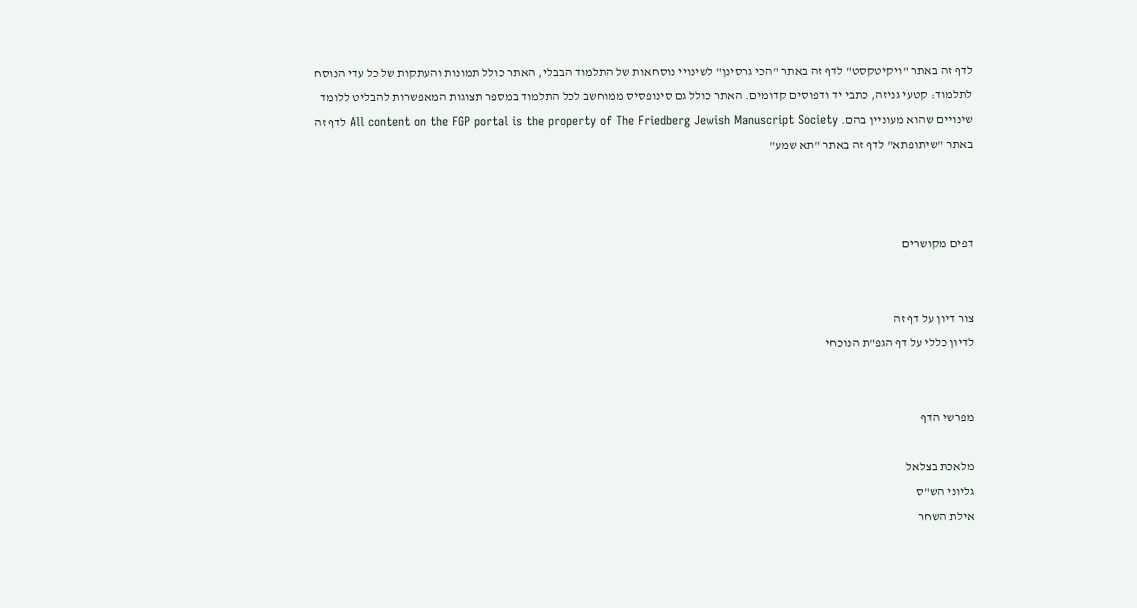לדף זה באתר "ויקיטקסט" לדף זה באתר "הכי גרסינן" לשינויי נוסחאות של התלמוד הבבלי, האתר כולל תמונות והעתקות של כל עדי הנוסח לתלמוד: קטעי גניזה, כתבי יד ודפוסים קדומים. האתר כולל גם סינופסיס ממוחשב לכל התלמוד במספר תצוגות המאפשרות להבליט ללומד שינויים שהוא מעוניין בהם. All content on the FGP portal is the property of The Friedberg Jewish Manuscript Society לדף זה באתר "שיתופתא" לדף זה באתר "תא שמע"



דפים מקושרים


צור דיון על דף זה
לדיון כללי על דף הגפ"ת הנוכחי


מפרשי הדף

מלאכת בצלאל
גליוני הש"ס
אילת השחר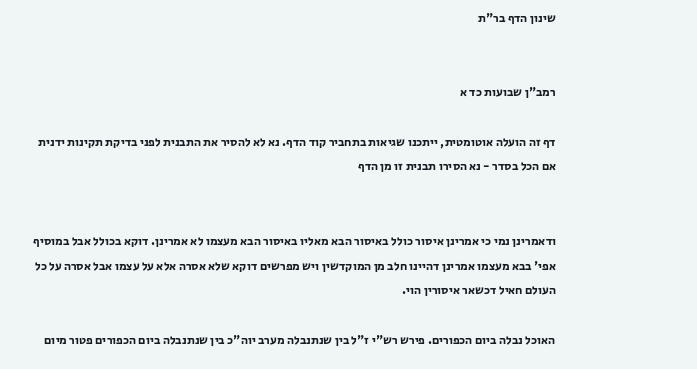שינון הדף בר"ת


רמב"ן שבועות כד א

דף זה הועלה אוטומטית, ייתכנו שגיאות בתחביר קוד הדף. נא לא להסיר את התבנית לפני בדיקת תקינות ידנית
אם הכל בסדר - נא הסירו תבנית זו מן הדף


ודאמרינן נמי כי אמרינן איסור כולל באיסור הבא מאליו באיסור הבא מעצמו לא אמרינן. דוקא בכולל אבל במוסיף אפי' בבא מעצמו אמרינן דהיינו חלב מן המוקדשין ויש מפרשים דוקא שלא אסרה אלא על עצמו אבל אסרה על כל העולם חאיל דכשאר איסורין הוי.

האוכל נבלה ביום הכפורים. פירש רש"י ז"ל בין שנתנבלה מערב יוה"כ בין שנתנבלה ביום הכפורים פטור מיום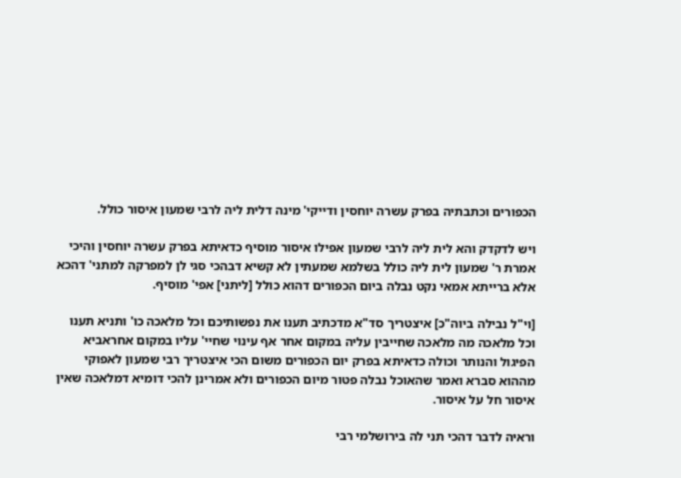הכפורים וכתבתיה בפרק עשרה יוחסין ודייקי' מינה דלית ליה לרבי שמעון איסור כולל.

ויש לדקדק והא לית ליה לרבי שמעון אפילו איסור מוסיף כדאיתא בפרק עשרה יוחסין והיכי אמרת ר' שמעון לית ליה כולל בשלמא שמעתין לא קשיא דבהכי סגי לן למפרקה למתני' דהכא אלא ברייתא אמאי נקט נבלה ביום הכפורים דהוא כולל [ליתני] אפי' מוסיף.

[וי"ל נבילה ביוה"כ] איצטריך סד"א מדכתיב תענו את נפשותיכם וכל מלאכה כו' ותניא תענו וכל מלאכה מה מלאכה שחייבין עליה במקום אחר אף עינוי שחיי' עליו במקום אחראביא הפיגול והנותר וכולה כדאיתא בפרק יום הכפורים משום הכי איצטריך רבי שמעון לאפוקי מההוא סברא ואמר שהאוכל נבלה פטור מיום הכפורים ולא אמרינן להכי דומיא דמלאכה שאין איסור חל על איסור.

וראיה לדבר דהכי תני לה בירושלמי רבי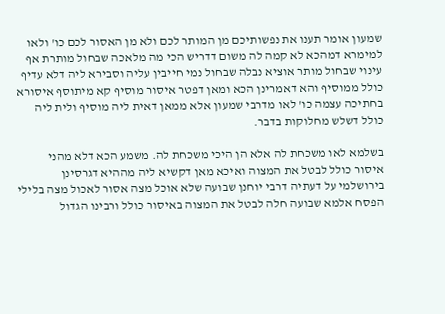שמעון אומר תענו את נפשותיכם מן המותר לכם ולא מן האסור לכם כו' ולאו למימרא דמהכא לא קמה לה משום דדריש הכי מה מלאכה שבחול מותרת אף עינוי שבחול מותר אוציא נבלה שבחול נמי חייבין עליה וסבירא ליה דלא עדיף כולל ממוסיף והא דאמרינן הכא ומאן דפטר איסור מוסיף קא מיתוסף איסורא בחתיכה עצמה כו' לאו מדרבי שמעון אלא ממאן דאית ליה מוסיף ולית ליה כולל דשלש מחלוקות בדבר.

בשלמא לאו משכחת לה אלא הן היכי משכחת לה. משמע הכא דלא מהני איסור כולל לבטל את המצוה ואיכא מאן דקשיא ליה מההיא דגרסינן בירושלמי על דעתיה דרבי יוחנן שבועה שלא אוכל מצה אסור לאכול מצה בלילי הפסח אלמא שבועה חלה לבטל את המצוה באיסור כולל ורבינו הגדול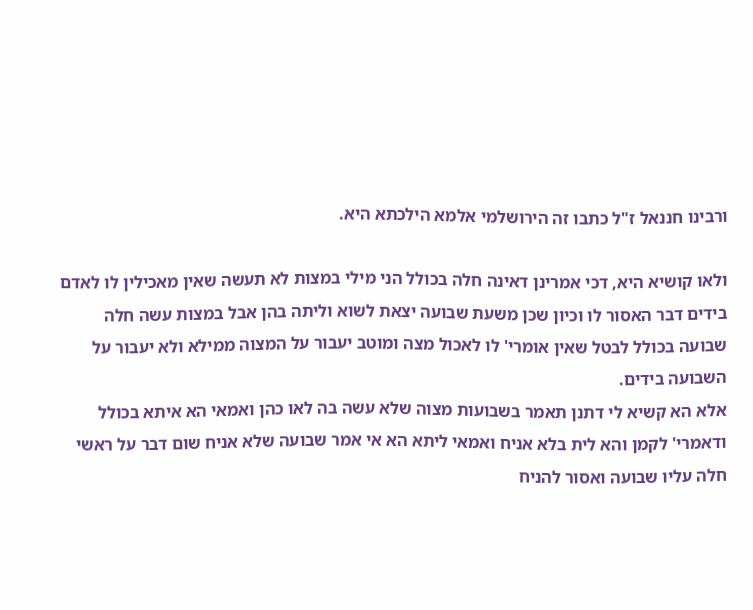ורבינו חננאל ז"ל כתבו זה הירושלמי אלמא הילכתא היא.

ולאו קושיא היא, דכי אמרינן דאינה חלה בכולל הני מילי במצות לא תעשה שאין מאכילין לו לאדם בידים דבר האסור לו וכיון שכן משעת שבועה יצאת לשוא וליתה בהן אבל במצות עשה חלה שבועה בכולל לבטל שאין אומרי' לו לאכול מצה ומוטב יעבור על המצוה ממילא ולא יעבור על השבועה בידים.
אלא הא קשיא לי דתנן תאמר בשבועות מצוה שלא עשה בה לאו כהן ואמאי הא איתא בכולל ודאמרי' לקמן והא לית בלא אניח ואמאי ליתא הא אי אמר שבועה שלא אניח שום דבר על ראשי חלה עליו שבועה ואסור להניח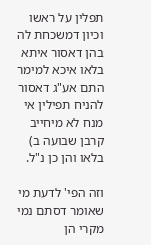תפלין על ראשו וכיון דמשכחת לה בהן דאסור איתא בלאו איכא למימר התם אע"ג דאסור להניח תפילין אי מנח לא מיחייב קרבן שבועה ב) בלאו והן כן נ"ל.

וזה הפי' לדעת מי שאומר דסתם נמי מקרי הן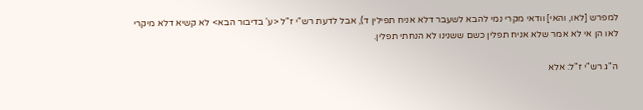למפרש [לאו, והאי] וודאי מקרי נמי להבא לשעבר דלא אניח תפילין ד), אבל לדעת רש"י ז"ל <ע' בדיבור הבא> לא קשיא דלא מיקרי לאו הן אי לא אמר שלא אניח תפלין כשם ששנינו לא הנחתי תפלין.

ה"ג רש"י ז"ל: אלא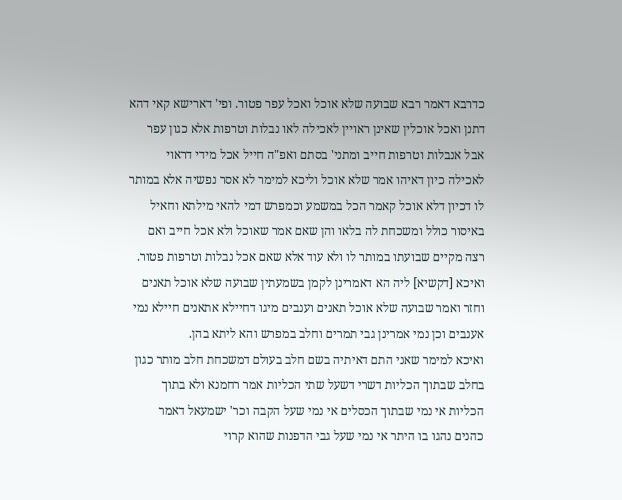כדרבא דאמר רבא שבועה שלא אוכל ואכל עפר פטור. ופי' דארישא קאי דהא דתנן ואכל אוכלין שאינן ראויין לאכילה לאו נבלות וטרפות אלא כגון עפר אבל אנבלות וטרפות חייב ומתני' בסתם ואפ"ה חייל אכל מידי דראוי לאכילה כיון דאיהו אמר שלא אוכל וליכא למימר לא אסר נפשיה אלא במותר לו דכיון דלא אוכל קאמר הכל במשמע וכמפרש דמי להאי מילתא וחאיל באיסור כולל ומשכחת לה בלאו והן שאם אמר שאוכל ולא אכל חייב ואם רצה מקיים שבועתו במותר לו ולא עוד אלא שאם אכל נבלות וטרפות פטור.
ואיכא [דקשיא] ליה הא דאמרינן לקמן בשמעתין שבועה שלא אוכל תאנים וחזר ואמר שבועה שלא אוכל תאנים וענבים מיגו דחיילא אתאנים חיילא נמי אענבים וכן נמי אמרינן גבי תמרים וחלב במפרש והא ליתא בהן.
ואיכא למימר שאני התם דאיתיה בשם חלב בעולם דמשכחת חלב מותר כגון בחלב שבתוך הכליות דשרי דשעל שתי הכליות אמר רחמנא ולא בתוך הכליות אי נמי שבתוך הכסלים אי נמי שעל הקבה וכר' ישמעאל דאמר כהנים נהגו בו היתר אי נמי שעל גבי הדפנות שהוא קרוי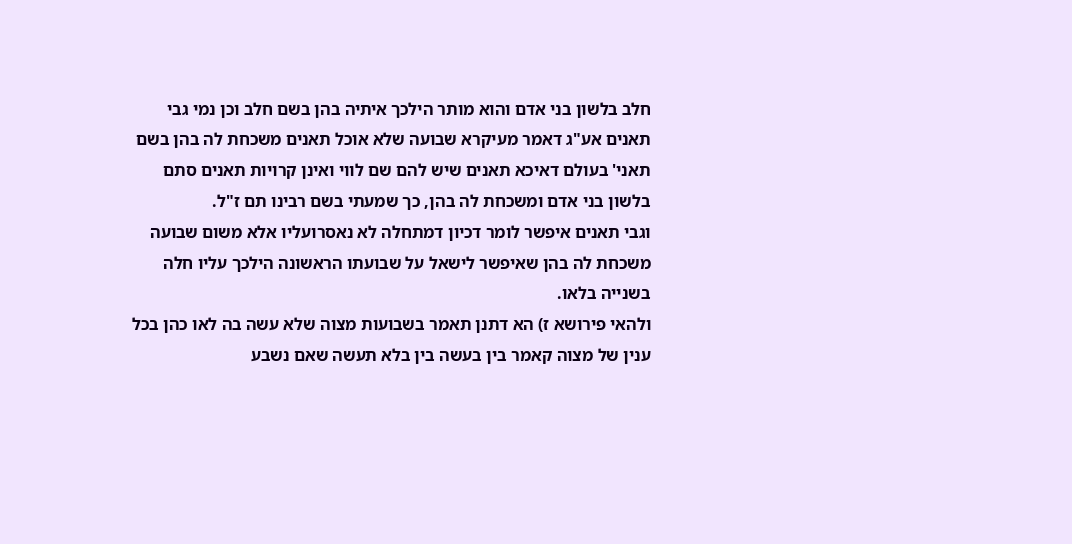חלב בלשון בני אדם והוא מותר הילכך איתיה בהן בשם חלב וכן נמי גבי תאנים אע"ג דאמר מעיקרא שבועה שלא אוכל תאנים משכחת לה בהן בשם תאני' בעולם דאיכא תאנים שיש להם שם לווי ואינן קרויות תאנים סתם בלשון בני אדם ומשכחת לה בהן, כך שמעתי בשם רבינו תם ז"ל.
וגבי תאנים איפשר לומר דכיון דמתחלה לא נאסרועליו אלא משום שבועה משכחת לה בהן שאיפשר לישאל על שבועתו הראשונה הילכך עליו חלה בשנייה בלאו.
ולהאי פירושא ז) הא דתנן תאמר בשבועות מצוה שלא עשה בה לאו כהן בכל ענין של מצוה קאמר בין בעשה בין בלא תעשה שאם נשבע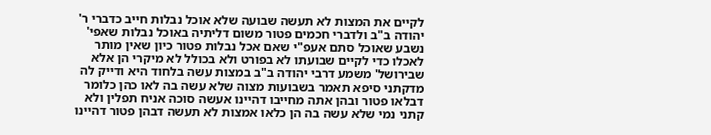לקיים את המצות לא תעשה שבועה שלא אוכל נבלות חייב כדברי ר' יהודה ב"ב ולדברי חכמים פטור משום דליתיה באוכל נבלות שאפי' נשבע שאוכל סתם אעפ"י שאם אכל נבלות פטור כיון שאין מותר לאכלו כדי לקיים שבועתו לא בפורט ולא בכולל לא מיקרי הן אלא שבירושל' משמע דרבי יהודה ב"ב במצות עשה בלחוד היא ודייק לה מדקתני סיפא תאמר בשבועות מצוה שלא עשה בה לאו כהן כלומר דבלאו פטור ובהן אתה מחייבו דהיינו אעשה סוכה אניח תפלין ולא קתני נמי שלא עשה בה הן כלאו אמצות לא תעשה דבהן פטור דהיינו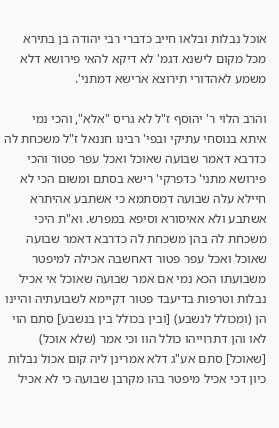אוכל נבלות ובלאו חייב כדברי רבי יהודה בן בתירא מכל מקום לישנא דגמ' לא דיקא להאי פירושא דלא משמע לאהדורי תירוצא ארישא דמתני'.

והרב הלוי ר' יהוסף ז"ל לא גריס "אלא", והכי נמי איתא בנוסחי עתיקי ובפי' רבינו חננאל ז"ל משכחת לה כדרבא דאמר שבועה שאוכל ואכל עפר פטור והכי פירושא מתני' כדפרקי' רישא בסתם ומשום הכי לא חיילא עלה שבועה דמסתמא כי אשתבע אהיתרא אשתבע ולא אאיסורא וסיפא במפרש. וא"ת היכי משכחת לה בהן משכחת לה כדרבא דאמר שבועה שאוכל ואכל עפר פטור דאחשבה אכילה למיפטר משבועתו הכא נמי אם אמר שבועה שאוכל אי אכיל נבלות וטרפות בדיעבד פטור דקיימא לשבועתיה והיינו הן (ומכולל לנשבע) [ובין בכולל בין בנשבע] סתם הוי לאו והן דתרוייהו כולל הוו וכי אמר (שלא אוכל) [שאוכל] סתם אע"ג דלא אמרינן ליה קום אכול נבלות כיון דכי אכיל מיפטר בהו מקרבן שבועה כי לא אכיל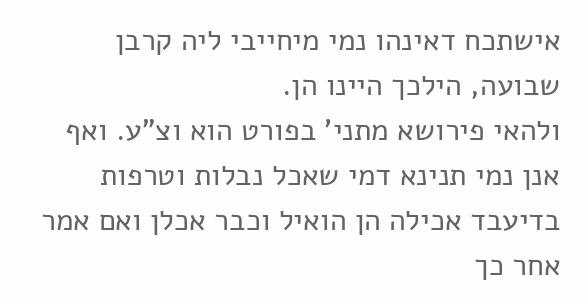אישתכח דאינהו נמי מיחייבי ליה קרבן שבועה, הילכך היינו הן.
ולהאי פירושא מתני' בפורט הוא וצ"ע. ואף אנן נמי תנינא דמי שאכל נבלות וטרפות בדיעבד אכילה הן הואיל וכבר אכלן ואם אמר אחר כך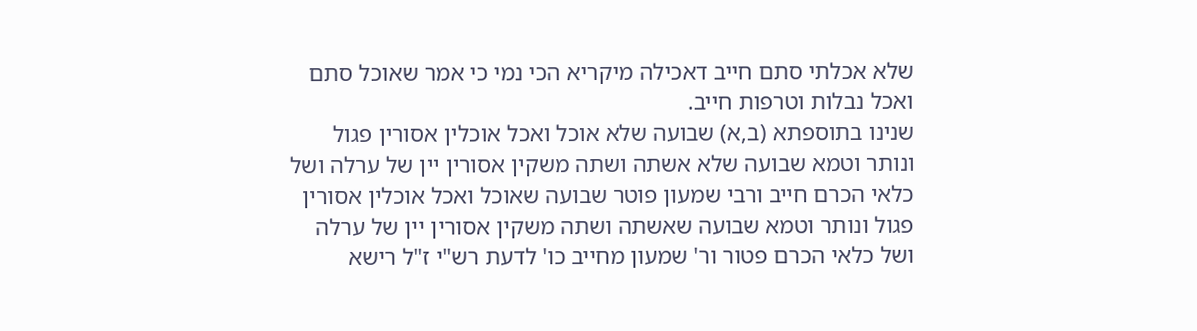שלא אכלתי סתם חייב דאכילה מיקריא הכי נמי כי אמר שאוכל סתם ואכל נבלות וטרפות חייב.
שנינו בתוספתא (ב,א) שבועה שלא אוכל ואכל אוכלין אסורין פגול ונותר וטמא שבועה שלא אשתה ושתה משקין אסורין יין של ערלה ושל כלאי הכרם חייב ורבי שמעון פוטר שבועה שאוכל ואכל אוכלין אסורין פגול ונותר וטמא שבועה שאשתה ושתה משקין אסורין יין של ערלה ושל כלאי הכרם פטור ור' שמעון מחייב כו' לדעת רש"י ז"ל רישא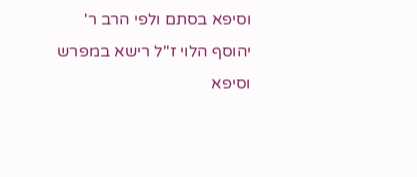וסיפא בסתם ולפי הרב ר' יהוסף הלוי ז"ל רישא במפרש וסיפא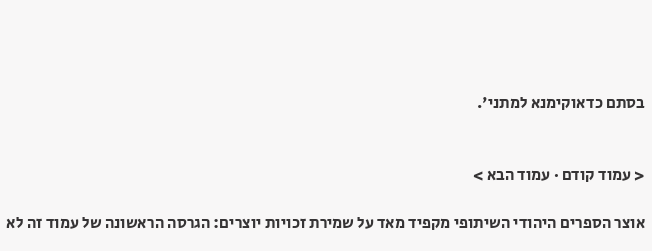בסתם כדאוקימנא למתני'.


< עמוד קודם · עמוד הבא >

אוצר הספרים היהודי השיתופי מקפיד מאד על שמירת זכויות יוצרים: הגרסה הראשונה של עמוד זה לא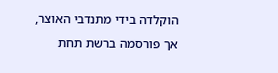הוקלדה בידי מתנדבי האוצר, אך פורסמה ברשת תחת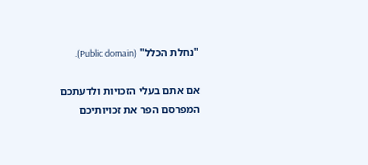"נחלת הכלל" (Public domain).

אם אתם בעלי הזכויות ולדעתכם המפרסם הפר את זכויותיכם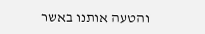והטעה אותנו באשר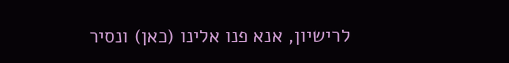לרישיון, אנא פנו אלינו (כאן) ונסיר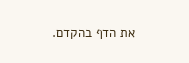את הדף בהקדם.